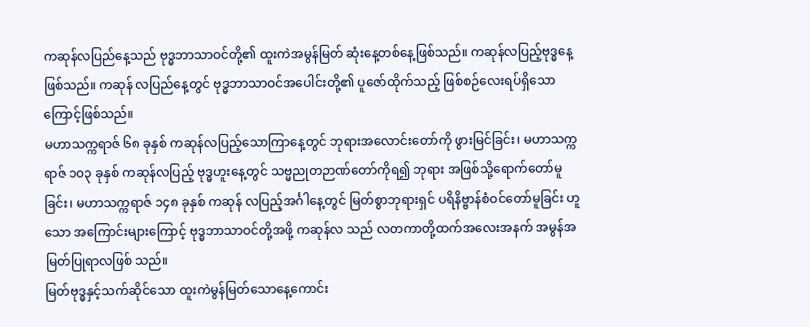ကဆုန်လပြည်နေ့သည် ဗုဒ္ဓဘာသာဝင်တို့၏ ထူးကဲအမွန်မြတ် ဆုံးနေ့တစ်နေ့ဖြစ်သည်။ ကဆုန်လပြည့်ဗုဒ္ဓနေ့ဖြစ်သည်။ ကဆုန် လပြည်နေ့တွင် ဗုဒ္ဓဘာသာဝင်အပေါင်းတို့၏ ပူဇော်ထိုက်သည့် ဖြစ်စဉ်လေးရပ်ရှိသောကြောင့်ဖြစ်သည်။
မဟာသက္ကရာဇ် ၆၈ ခုနှစ် ကဆုန်လပြည့်သောကြာနေ့တွင် ဘုရားအလောင်းတော်ကို ဖွားမြင်ခြင်း၊ မဟာသက္ကရာဇ် ၁၀၃ ခုနှစ် ကဆုန်လပြည့် ဗုဒ္ဓဟူးနေ့တွင် သဗ္မညုတဉာဏ်တော်ကိုရ၍ ဘုရား အဖြစ်သို့ရောက်တော်မူခြင်း၊ မဟာသက္ကရာဇ် ၁၄၈ ခုနှစ် ကဆုန် လပြည့်အင်္ဂါနေ့တွင် မြတ်စွာဘုရားရှင် ပရိနိဗ္ဗာန်စံဝင်တော်မူခြင်း ဟူသော အကြောင်းများကြောင့် ဗုဒ္ဓဘာသာဝင်တို့အဖို့ ကဆုန်လ သည် လတကာတို့ထက်အလေးအနက် အမွန်အမြတ်ပြုရာလဖြစ် သည်။
မြတ်ဗုဒ္ဓနှင့်သက်ဆိုင်သော ထူးကဲမွန်မြတ်သောနေ့ကောင်း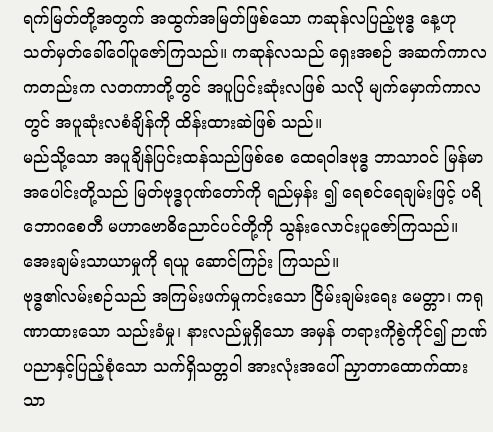ရက်မြတ်တို့အတွက် အထွက်အမြတ်ဖြစ်သော ကဆုန်လပြည့်ဗုဒ္ဓ နေ့ဟု သတ်မှတ်ခေါ်ဝေါ်ပူဇော်ကြသည်။ ကဆုန်လသည် ရှေးအစဉ် အဆက်ကာလကတည်းက လတကာတို့တွင် အပူပြင်းဆုံးလဖြစ် သလို မျက်မှောက်ကာလတွင် အပူဆုံးလစံချိန်ကို ထိန်းထားဆဲဖြစ် သည်။
မည်သို့သော အပူချိန်ပြင်းထန်သည်ဖြစ်စေ ထေရဝါဒဗုဒ္ဓ ဘာသာဝင် မြန်မာအပေါင်းတို့သည် မြတ်ဗုဒ္ဓဂုဏ်တော်ကို ရည်မှန်း ၍ ရေစင်ရေချမ်းဖြင့် ပရိဘောဂစေတီ မဟာဗောဓိညောင်ပင်တို့ကို သွန်းလောင်းပူဇော်ကြသည်။ အေးချမ်းသာယာမှုကို ရယူ ဆောင်ကြဉ်း ကြသည်။
ဗုဒ္ဓ၏လမ်းစဉ်သည် အကြမ်းဖက်မှုကင်းသော ငြိမ်းချမ်းရေး မေတ္တာ၊ ကရုဏာထားသော သည်းခံမှု၊ နားလည်မှုရှိသော အမှန် တရားကိုစွဲကိုင်၍ ဉာဏ်ပညာနှင့်ပြည့်စုံသော သက်ရှိသတ္တဝါ အားလုံးအပေါ် ညှာတာထောက်ထားသာ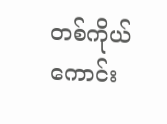တစ်ကိုယ်ကောင်း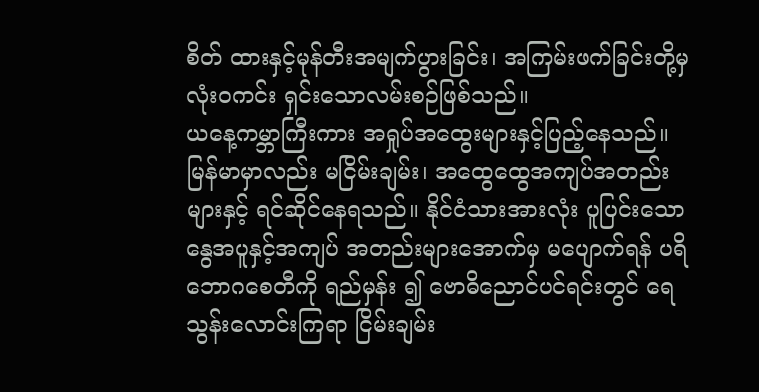စိတ် ထားနှင့်မုန်တီးအမျက်ပွားခြင်း၊ အကြမ်းဖက်ခြင်းတို့မှ လုံးဝကင်း ရှင်းသောလမ်းစဉ်ဖြစ်သည်။
ယနေ့ကမ္ဘာကြီးကား အရှုပ်အထွေးများနှင့်ပြည့်နေသည်။ မြန်မာမှာလည်း မငြိမ်းချမ်း၊ အထွေထွေအကျပ်အတည်းများနှင့် ရင်ဆိုင်နေရသည်။ နိုင်ငံသားအားလုံး ပူပြင်းသောနွေအပူနှင့်အကျပ် အတည်းများအောက်မှ မပျောက်ရန် ပရိဘောဂစေတီကို ရည်မှန်း ၍ ဗောဓိညောင်ပင်ရင်းတွင် ရေသွန်းလောင်းကြရာ ငြိမ်းချမ်း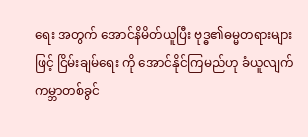ရေး အတွက် အောင်နိမိတ်ယူပြီး ဗုဒ္ဓ၏ဓမ္မတရားများဖြင့် ငြိမ်းချမ်ရေး ကို အောင်နိုင်ကြမည်ဟု ခံယူလျက် ကမ္ဘာတစ်ခွင်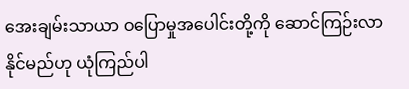အေးချမ်းသာယာ ဝပြောမှုအပေါင်းတို့ကို ဆောင်ကြဉ်းလာနိုင်မည်ဟု ယုံကြည်ပါ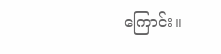ကြောင်း။